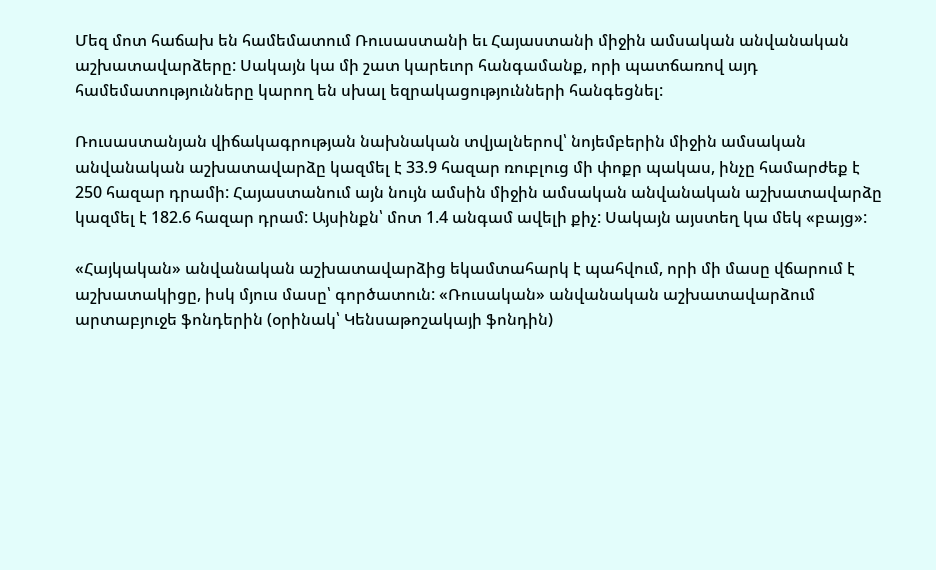Մեզ մոտ հաճախ են համեմատում Ռուսաստանի եւ Հայաստանի միջին ամսական անվանական աշխատավարձերը: Սակայն կա մի շատ կարեւոր հանգամանք, որի պատճառով այդ համեմատությունները կարող են սխալ եզրակացությունների հանգեցնել:

Ռուսաստանյան վիճակագրության նախնական տվյալներով՝ նոյեմբերին միջին ամսական անվանական աշխատավարձը կազմել է 33.9 հազար ռուբլուց մի փոքր պակաս, ինչը համարժեք է 250 հազար դրամի: Հայաստանում այն նույն ամսին միջին ամսական անվանական աշխատավարձը կազմել է 182.6 հազար դրամ: Այսինքն՝ մոտ 1.4 անգամ ավելի քիչ: Սակայն այստեղ կա մեկ «բայց»:

«Հայկական» անվանական աշխատավարձից եկամտահարկ է պահվում, որի մի մասը վճարում է աշխատակիցը, իսկ մյուս մասը՝ գործատուն: «Ռուսական» անվանական աշխատավարձում արտաբյուջե ֆոնդերին (օրինակ՝ Կենսաթոշակայի ֆոնդին)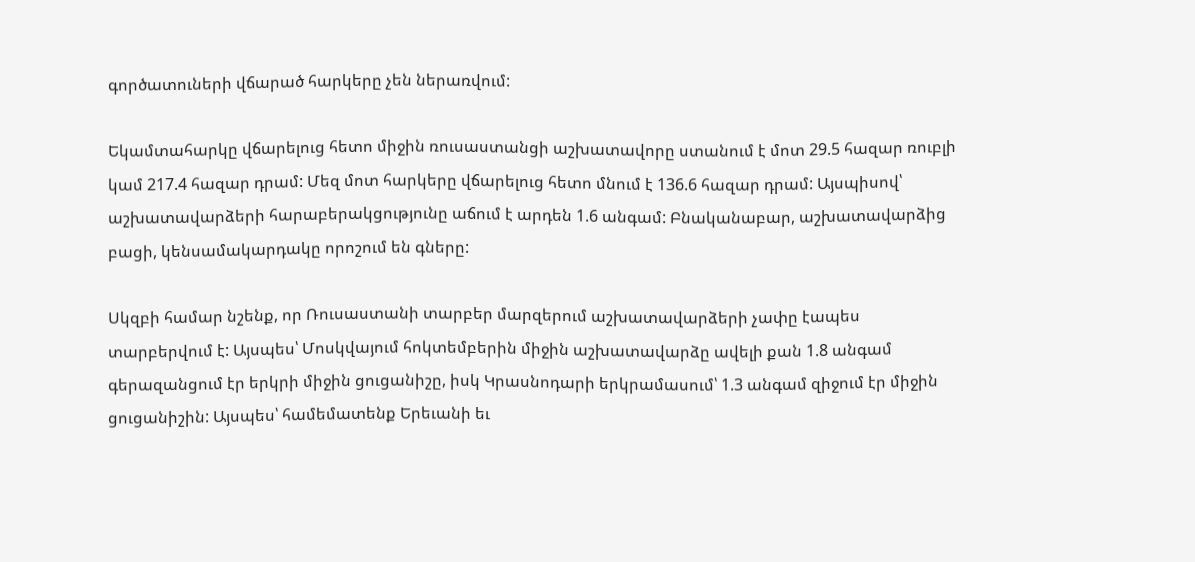գործատուների վճարած հարկերը չեն ներառվում:

Եկամտահարկը վճարելուց հետո միջին ռուսաստանցի աշխատավորը ստանում է մոտ 29.5 հազար ռուբլի կամ 217.4 հազար դրամ: Մեզ մոտ հարկերը վճարելուց հետո մնում է 136.6 հազար դրամ: Այսպիսով՝ աշխատավարձերի հարաբերակցությունը աճում է արդեն 1.6 անգամ: Բնականաբար, աշխատավարձից բացի, կենսամակարդակը որոշում են գները:

Սկզբի համար նշենք, որ Ռուսաստանի տարբեր մարզերում աշխատավարձերի չափը էապես տարբերվում է: Այսպես՝ Մոսկվայում հոկտեմբերին միջին աշխատավարձը ավելի քան 1.8 անգամ գերազանցում էր երկրի միջին ցուցանիշը, իսկ Կրասնոդարի երկրամասում՝ 1.3 անգամ զիջում էր միջին ցուցանիշին: Այսպես՝ համեմատենք Երեւանի եւ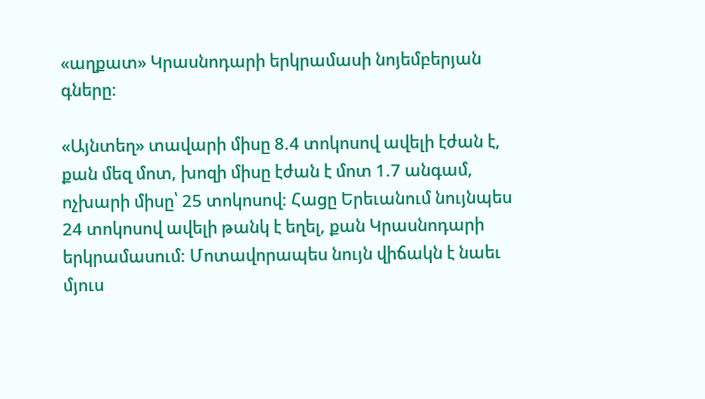«աղքատ» Կրասնոդարի երկրամասի նոյեմբերյան գները:

«Այնտեղ» տավարի միսը 8.4 տոկոսով ավելի էժան է, քան մեզ մոտ, խոզի միսը էժան է մոտ 1.7 անգամ, ոչխարի միսը՝ 25 տոկոսով: Հացը Երեւանում նույնպես 24 տոկոսով ավելի թանկ է եղել, քան Կրասնոդարի երկրամասում: Մոտավորապես նույն վիճակն է նաեւ մյուս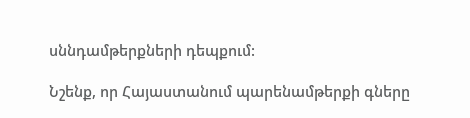սննդամթերքների դեպքում:

Նշենք, որ Հայաստանում պարենամթերքի գները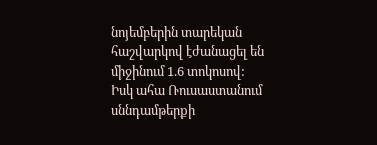նոյեմբերին տարեկան հաշվարկով էժանացել են միջինում 1.6 տոկոսով: Իսկ ահա Ռուսաստանում սննդամթերքի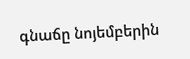գնաճը նոյեմբերին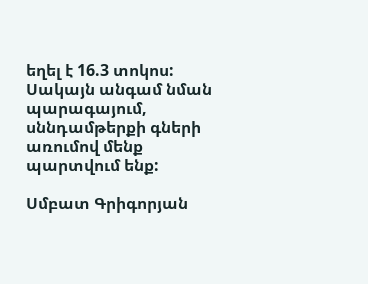եղել է 16.3 տոկոս: Սակայն անգամ նման պարագայում, սննդամթերքի գների առումով մենք պարտվում ենք:

Սմբատ Գրիգորյան